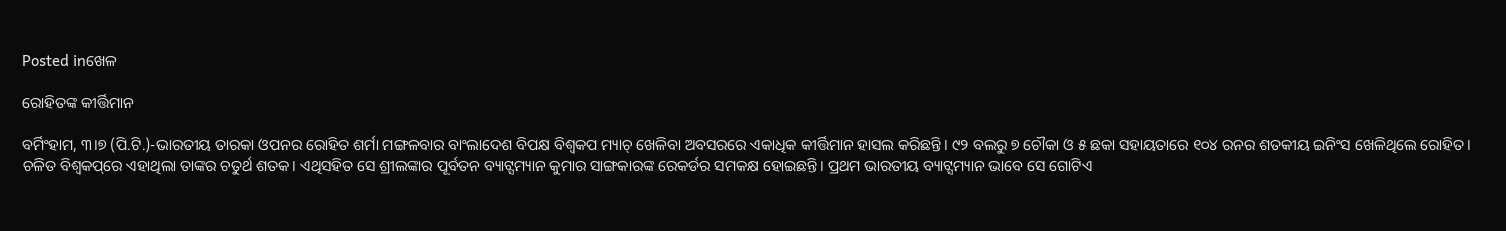Posted inଖେଳ

ରୋହିତଙ୍କ କୀର୍ତ୍ତିମାନ

ବର୍ମିଂହାମ, ୩।୭ (ପି.ଟି.)-ଭାରତୀୟ ତାରକା ଓପନର ରୋହିତ ଶର୍ମା ମଙ୍ଗଳବାର ବାଂଲାଦେଶ ବିପକ୍ଷ ବିଶ୍ୱକପ ମ୍ୟାଚ୍‌ ଖେଳିବା ଅବସରରେ ଏକାଧିକ କୀର୍ତ୍ତିମାନ ହାସଲ କରିଛନ୍ତି। ୯୨ ବଲରୁ ୭ ଚୌକା ଓ ୫ ଛକା ସହାୟତାରେ ୧୦୪ ରନର ଶତକୀୟ ଇନିଂସ ଖେଳିଥିଲେ ରୋହିତ। ଚଳିତ ବିଶ୍ୱକପ୍‌ରେ ଏହାଥିଲା ତାଙ୍କର ଚତୁର୍ଥ ଶତକ। ଏଥିସହିତ ସେ ଶ୍ରୀଲଙ୍କାର ପୂର୍ବତନ ବ୍ୟାଟ୍ସମ୍ୟାନ କୁମାର ସାଙ୍ଗକାରଙ୍କ ରେକର୍ଡର ସମକକ୍ଷ ହୋଇଛନ୍ତି। ପ୍ରଥମ ଭାରତୀୟ ବ୍ୟାଟ୍ସମ୍ୟାନ ଭାବେ ସେ ଗୋଟିଏ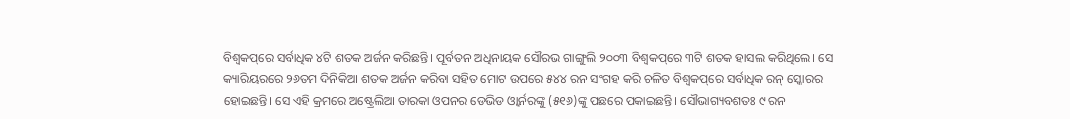ବିଶ୍ୱକପ୍‌ରେ ସର୍ବାଧିକ ୪ଟି ଶତକ ଅର୍ଜନ କରିଛନ୍ତି। ପୂର୍ବତନ ଅଧିନାୟକ ସୌରଭ ଗାଙ୍ଗୁଲି ୨୦୦୩ ବିଶ୍ୱକପ୍‌ରେ ୩ଟି ଶତକ ହାସଲ କରିଥିଲେ। ସେ କ୍ୟାରିୟରରେ ୨୬ତମ ଦିନିକିଆ ଶତକ ଅର୍ଜନ କରିବା ସହିତ ମୋଟ ଉପରେ ୫୪୪ ରନ ସଂଗହ କରି ଚଳିତ ବିଶ୍ୱକପ୍‌ରେ ସର୍ବାଧିକ ରନ୍‌ ସ୍କୋରର ହୋଇଛନ୍ତି। ସେ ଏହି କ୍ରମରେ ଅଷ୍ଟ୍ରେଲିଆ ତାରକା ଓପନର ଡେଭିଡ ଓ୍ବାର୍ନରଙ୍କୁ (୫୧୬)ଙ୍କୁ ପଛରେ ପକାଇଛନ୍ତି। ସୌଭାଗ୍ୟବଶତଃ ୯ ରନ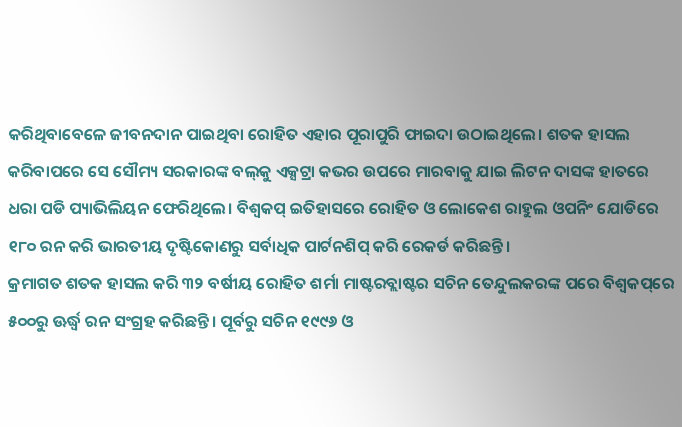କରିଥିବାବେଳେ ଜୀବନଦାନ ପାଇଥିବା ରୋହିତ ଏହାର ପୂରାପୁରି ଫାଇଦା ଉଠାଇଥିଲେ। ଶତକ ହାସଲ କରିବାପରେ ସେ ସୌମ୍ୟ ସରକାରଙ୍କ ବଲ୍‌କୁ ଏକ୍ସଟ୍ରା କଭର ଉପରେ ମାରବାକୁ ଯାଇ ଲିଟନ ଦାସଙ୍କ ହାତରେ ଧରା ପଡି ପ୍ୟାଭିଲିୟନ ଫେରିଥିଲେ। ବିଶ୍ୱକପ୍‌ ଇତିହାସରେ ରୋହିତ ଓ ଲୋକେଶ ରାହୁଲ ଓପନିଂ ଯୋଡିରେ ୧୮୦ ରନ କରି ଭାରତୀୟ ଦୃଷ୍ଟିକୋଣରୁ ସର୍ବାଧିକ ପାର୍ଟନଶିପ୍‌ କରି ରେକର୍ଡ କରିଛନ୍ତି।
କ୍ରମାଗତ ଶତକ ହାସଲ କରି ୩୨ ବର୍ଷୀୟ ରୋହିତ ଶର୍ମା ମାଷ୍ଟରବ୍ଲାଷ୍ଟର ସଚିନ ତେନ୍ଦୁଲକରଙ୍କ ପରେ ବିଶ୍ୱକପ୍‌ରେ ୫୦୦ରୁ ଊର୍ଦ୍ଧ୍ୱ ରନ ସଂଗ୍ରହ କରିଛନ୍ତି। ପୂର୍ବରୁ ସଚିନ ୧୯୯୬ ଓ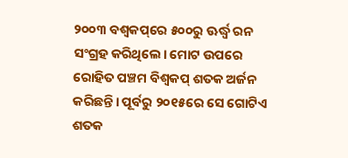୨୦୦୩ ବଶ୍ୱକପ୍‌ରେ ୫୦୦ରୁ ଊର୍ଦ୍ଧ୍ୱ ରନ ସଂଗ୍ରହ କରିଥିଲେ। ମୋଟ ଉପରେ ରୋହିତ ପଞ୍ଚମ ବିଶ୍ୱକପ୍‌ ଶତକ ଅର୍ଜନ କରିଛନ୍ତି। ପୂର୍ବରୁ ୨୦୧୫ରେ ସେ ଗୋଟିଏ ଶତକ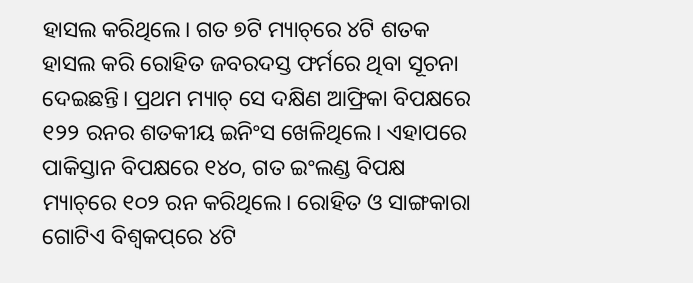ହାସଲ କରିଥିଲେ। ଗତ ୭ଟି ମ୍ୟାଚ୍‌ରେ ୪ଟି ଶତକ ହାସଲ କରି ରୋହିତ ଜବରଦସ୍ତ ଫର୍ମରେ ଥିବା ସୂଚନା ଦେଇଛନ୍ତି। ପ୍ରଥମ ମ୍ୟାଚ୍‌ ସେ ଦକ୍ଷିଣ ଆଫ୍ରିକା ବିପକ୍ଷରେ ୧୨୨ ରନର ଶତକୀୟ ଇନିଂସ ଖେଳିଥିଲେ। ଏହାପରେ ପାକିସ୍ତାନ ବିପକ୍ଷରେ ୧୪୦, ଗତ ଇଂଲଣ୍ଡ ବିପକ୍ଷ ମ୍ୟାଚ୍‌ରେ ୧୦୨ ରନ କରିଥିଲେ। ରୋହିତ ଓ ସାଙ୍ଗକାରା ଗୋଟିଏ ବିଶ୍ୱକପ୍‌ରେ ୪ଟି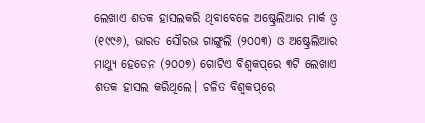ଲେଖାଏ ଶତକ ହାସଲକରି ଥିବାବେଳେ ଅଷ୍ଟ୍ରେଲିଆର ମାର୍କ ଓ୍ବ (୧୯୯୬), ଭାରତ ସୌରଭ ଗାଙ୍ଗୁଲି (୨୦୦୩) ଓ ଅଷ୍ଟ୍ରେଲିଆର ମାଥ୍ୟୁ ହେଡେନ (୨୦୦୭) ଗୋଟିଏ ବିଶ୍ୱକପ୍‌ରେ ୩ଟି ଲେଖାଏ ଶତକ ହାସଲ କରିଥିଲେ। ଚଳିତ ବିଶ୍ୱକପ୍‌ରେ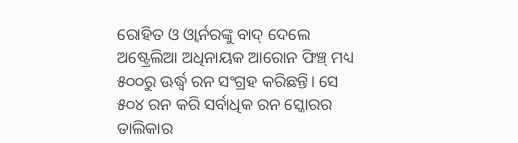ରୋହିତ ଓ ଓ୍ବାର୍ନରଙ୍କୁ ବାଦ୍‌ ଦେଲେ ଅଷ୍ଟ୍ରେଲିଆ ଅଧିନାୟକ ଆରୋନ ଫିଞ୍ଚ୍‌ ମଧ୍ୟ ୫୦୦ରୁ ଊର୍ଦ୍ଧ୍ୱ ରନ ସଂଗ୍ରହ କରିଛନ୍ତି। ସେ ୫୦୪ ରନ କରି ସର୍ବାଧିକ ରନ ସ୍କୋରର ତାଲିକାର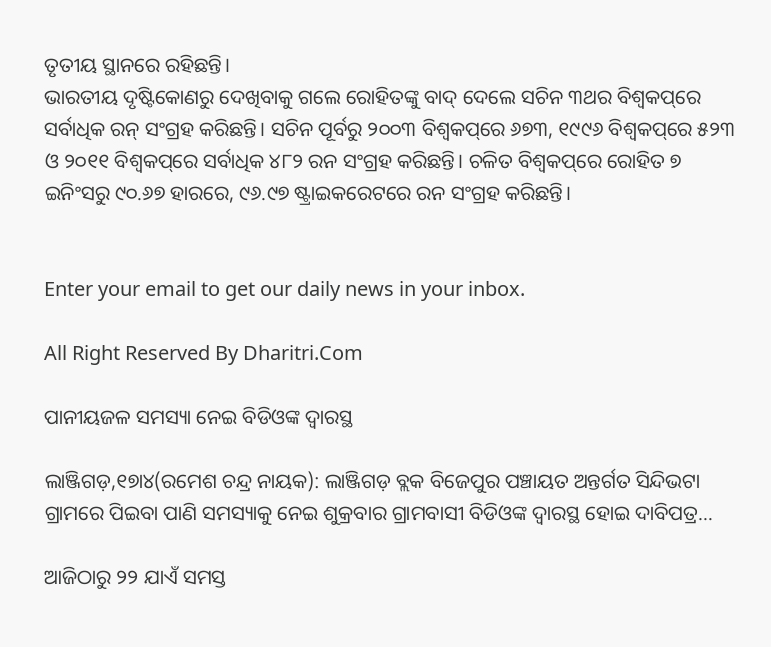ତୃତୀୟ ସ୍ଥାନରେ ରହିଛନ୍ତି।
ଭାରତୀୟ ଦୃଷ୍ଟିକୋଣରୁ ଦେଖିବାକୁ ଗଲେ ରୋହିତଙ୍କୁ ବାଦ୍‌ ଦେଲେ ସଚିନ ୩ଥର ବିଶ୍ୱକପ୍‌ରେ ସର୍ବାଧିକ ରନ୍‌ ସଂଗ୍ରହ କରିଛନ୍ତି। ସଚିନ ପୂର୍ବରୁ ୨୦୦୩ ବିଶ୍ୱକପ୍‌ରେ ୬୭୩, ୧୯୯୬ ବିଶ୍ୱକପ୍‌ରେ ୫୨୩ ଓ ୨୦୧୧ ବିଶ୍ୱକପ୍‌ରେ ସର୍ବାଧିକ ୪୮୨ ରନ ସଂଗ୍ରହ କରିଛନ୍ତି। ଚଳିତ ବିଶ୍ୱକପ୍‌ରେ ରୋହିତ ୭ ଇନିଂସରୁ ୯୦.୬୭ ହାରରେ, ୯୬.୯୭ ଷ୍ଟ୍ରାଇକରେଟରେ ରନ ସଂଗ୍ରହ କରିଛନ୍ତି।


Enter your email to get our daily news in your inbox.

All Right Reserved By Dharitri.Com

ପାନୀୟଜଳ ସମସ୍ୟା ନେଇ ବିଡିଓଙ୍କ ଦ୍ୱାରସ୍ଥ

ଲାଞ୍ଜିଗଡ଼,୧୭ା୪(ରମେଶ ଚନ୍ଦ୍ର ନାୟକ): ଲାଞ୍ଜିଗଡ଼ ବ୍ଲକ ବିଜେପୁର ପଞ୍ଚାୟତ ଅନ୍ତର୍ଗତ ସିନ୍ଦିଭଟା ଗ୍ରାମରେ ପିଇବା ପାଣି ସମସ୍ୟାକୁ ନେଇ ଶୁକ୍ରବାର ଗ୍ରାମବାସୀ ବିଡିଓଙ୍କ ଦ୍ୱାରସ୍ଥ ହୋଇ ଦାବିପତ୍ର…

ଆଜିଠାରୁ ୨୨ ଯାଏଁ ସମସ୍ତ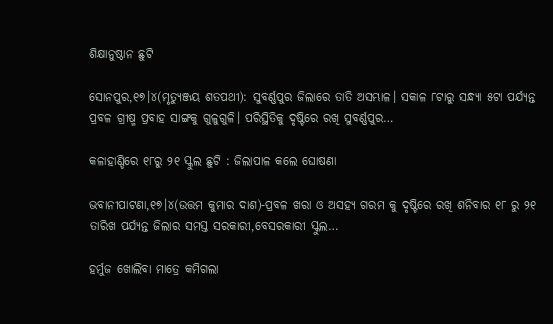ଶିକ୍ଷାନୁଷ୍ଠାନ ଛୁଟି

ସୋନପୁର,୧୭।୪(ମୃତ୍ୟୁଞ୍ଜୟ ଶତପଥୀ): ସୁବର୍ଣ୍ଣପୁର ଜିଲାରେ ତାତି ଅସମ୍ଭାଳ। ସକାଳ ୮ଟାରୁ ସନ୍ଧ୍ୟା ୫ଟା ପର୍ଯ୍ୟନ୍ତ ପ୍ରବଳ ଗ୍ରୀଷ୍ମ ପ୍ରବାହ ସାଙ୍ଗକୁ ଗୁଳୁଗୁଳି। ପରିସ୍ଥିତିକୁ ଦୃଷ୍ଟିରେ ରଖି ସୁବର୍ଣ୍ଣପୁର…

କଳାହାଣ୍ଡିରେ ୧୮ରୁ ୨୧ ସ୍କୁଲ ଛୁଟି : ଜିଲାପାଳ କଲେ ଘୋଷଣା

ଭବାନୀପାଟଣା,୧୭।୪(ଉତ୍ତମ କୁମାର ଦାଶ)-ପ୍ରବଳ ଖରା ଓ ଅସହ୍ୟ ଗରମ କୁ ଦୃଷ୍ଟିରେ ରଖି ଶନିବାର ୧୮ ରୁ ୨୧ ତାରିଖ ପର୍ଯ୍ୟନ୍ତ ଜିଲାର ସମସ୍ତ ସରକାରୀ,ବେସରକାରୀ ସ୍କୁଲ…

ହର୍ମୁଜ ଖୋଲିବା ମାତ୍ରେ କମିଗଲା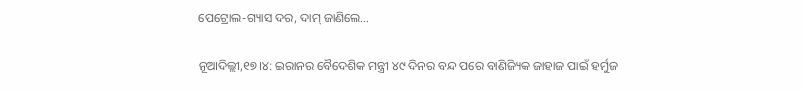ପେଟ୍ରୋଲ-ଗ୍ୟାସ ଦର, ଦାମ୍‌ ଜାଣିଲେ…

ନୂଆଦିଲ୍ଲୀ,୧୭।୪: ଇରାନର ବୈଦେଶିକ ମନ୍ତ୍ରୀ ୪୯ ଦିନର ବନ୍ଦ ପରେ ବାଣିଜ୍ୟିକ ଜାହାଜ ପାଇଁ ହର୍ମୁଜ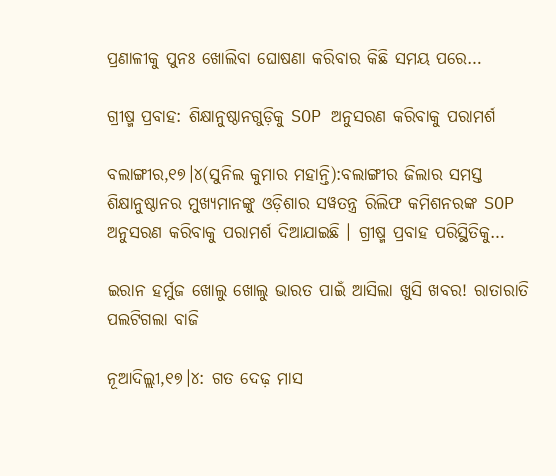ପ୍ରଣାଳୀକୁ ପୁନଃ ଖୋଲିବା ଘୋଷଣା କରିବାର କିଛି ସମୟ ପରେ…

ଗ୍ରୀଷ୍ମ ପ୍ରବାହ: ଶିକ୍ଷାନୁଷ୍ଠାନଗୁଡ଼ିକୁ SOP ଅନୁସରଣ କରିବାକୁ ପରାମର୍ଶ

ବଲାଙ୍ଗୀର,୧୭।୪(ସୁନିଲ କୁମାର ମହାନ୍ତି):ବଲାଙ୍ଗୀର ଜିଲାର ସମସ୍ତ ଶିକ୍ଷାନୁଷ୍ଠାନର ମୁଖ୍ୟମାନଙ୍କୁ ଓଡ଼ିଶାର ସୱତନ୍ତ୍ର ରିଲିଫ କମିଶନରଙ୍କ SOP ଅନୁସରଣ କରିବାକୁ ପରାମର୍ଶ ଦିଆଯାଇଛି । ଗ୍ରୀଷ୍ମ ପ୍ରବାହ ପରିସ୍ଥିତିକୁ…

ଇରାନ ହର୍ମୁଜ ଖୋଲୁ ଖୋଲୁ ଭାରତ ପାଇଁ ଆସିଲା ଖୁସି ଖବର! ରାତାରାତି ପଲଟିଗଲା ବାଜି

ନୂଆଦିଲ୍ଲୀ,୧୭।୪: ଗତ ଦେଢ଼ ମାସ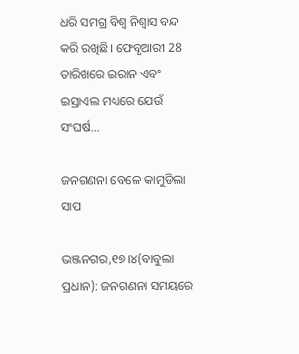ଧରି ସମଗ୍ର ବିଶ୍ୱ ନିଶ୍ୱାସ ବନ୍ଦ କରି ରଖିଛି। ଫେବୃଆରୀ 28 ତାରିଖରେ ଇରାନ ଏବଂ ଇସ୍ରାଏଲ ମଧ୍ୟରେ ଯେଉଁ ସଂଘର୍ଷ…

ଜନଗଣନା ବେଳେ କାମୁଡିଲା ସାପ

ଭଞ୍ଜନଗର,୧୭।୪(ବାବୁଲା ପ୍ରଧାନ): ଜନଗଣନା ସମୟରେ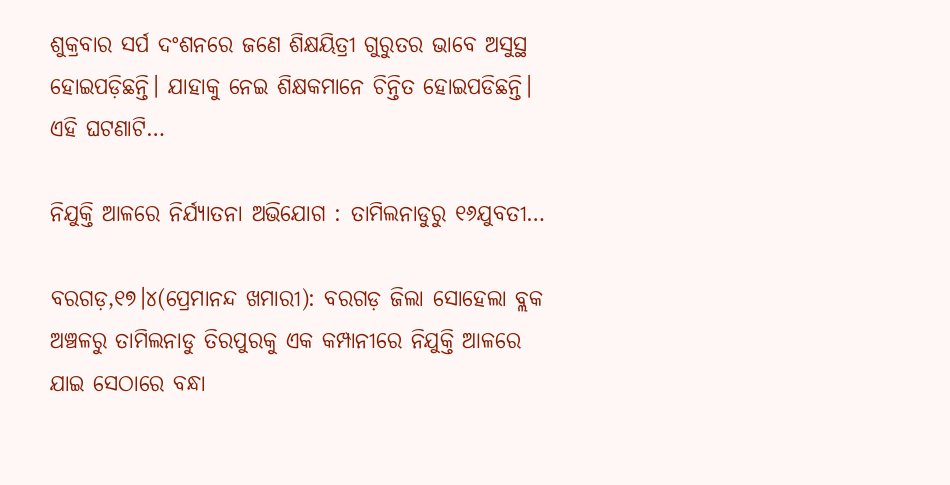ଶୁକ୍ରବାର ସର୍ପ ଦଂଶନରେ ଜଣେ ଶିକ୍ଷୟିତ୍ରୀ ଗୁରୁତର ଭାବେ ଅସୁସ୍ଥ ହୋଇପଡ଼ିଛନ୍ତି। ଯାହାକୁ ନେଇ ଶିକ୍ଷକମାନେ ଚିନ୍ତିତ ହୋଇପଡିଛନ୍ତି। ଏହି ଘଟଣାଟି…

ନିଯୁକ୍ତି ଆଳରେ ନିର୍ଯ୍ୟାତନା ଅଭିଯୋଗ : ତାମିଲନାଡୁରୁ ୧୬ଯୁବତୀ…

ବରଗଡ଼,୧୭।୪(ପ୍ରେମାନନ୍ଦ ଖମାରୀ): ବରଗଡ଼ ଜିଲା ସୋହେଲା ବ୍ଲକ ଅଞ୍ଚଳରୁ ତାମିଲନାଡୁ ତିରପୁରକୁ ଏକ କମ୍ପାନୀରେ ନିଯୁକ୍ତି ଆଳରେ ଯାଇ ସେଠାରେ ବନ୍ଧା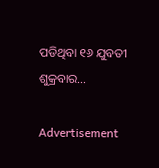ପଡିଥିବା ୧୬ ଯୁବତୀ ଶୁକ୍ରବାର…

Advertisement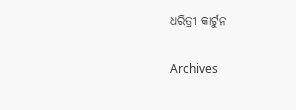ଧରିତ୍ରୀ କାର୍ଟୁନ

Archives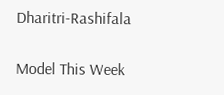Dharitri-Rashifala

Model This Week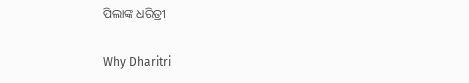ପିଲାଙ୍କ ଧରିତ୍ରୀ

Why Dharitri